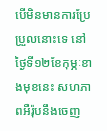បើមិនមានការប្រែប្រួលនោះទេ នៅថ្ងៃទី១២ខែកុម្ភៈខាងមុខនេះ សហភាពអឺរ៉ុបនឹងចេញ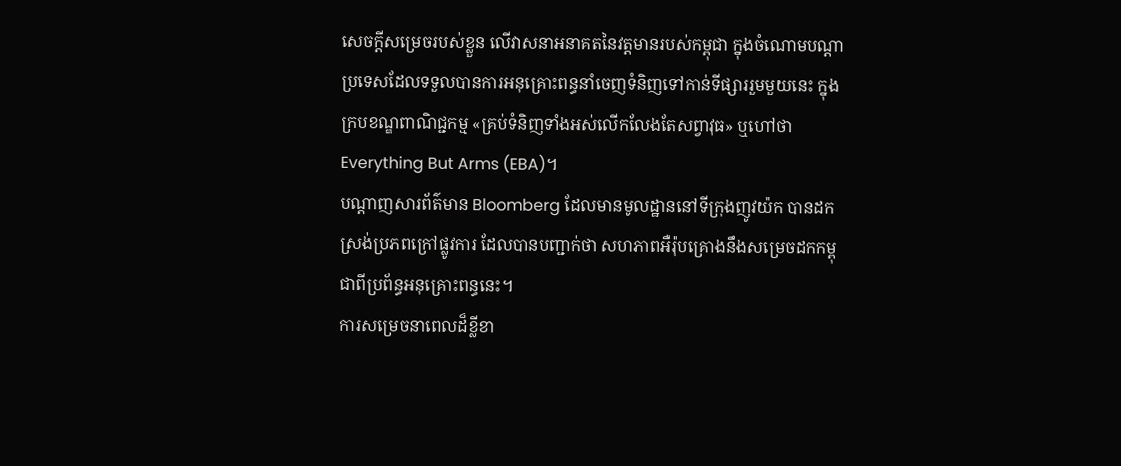សេចក្ដីសម្រេចរបស់ខ្លួន លើវាសនាអនាគតនៃវត្តមានរបស់កម្ពុជា ក្នុងចំណោមបណ្ដាប្រទេសដែលទទួលបានការអនុគ្រោះពន្ធនាំចេញទំនិញទៅកាន់ទីផ្សាររួមមួយនេះ ក្នុងក្របខណ្ឌពាណិជ្ជកម្ម «គ្រប់ទំនិញទាំងអស់លើកលែងតែសព្វាវុធ» ឬហៅថា Everything But Arms (EBA)។
បណ្ដាញសារព័ត៌មាន Bloomberg ដែលមានមូលដ្ឋាននៅទីក្រុងញូវយ៉ក បានដកស្រង់ប្រភពក្រៅផ្លូវការ ដែលបានបញ្ជាក់ថា សហភាពអឺរ៉ុបគ្រោងនឹងសម្រេចដកកម្ពុជាពីប្រព័ន្ធអនុគ្រោះពន្ធនេះ។
ការសម្រេចនាពេលដ៏ខ្លីខា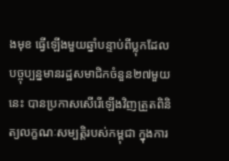ងមុខ ធ្វើឡើងមួយឆ្នាំបន្ទាប់ពីប្លុកដែលបច្ចុប្បន្នមានរដ្ឋសមាជិកចំនួន២៧មួយនេះ បានប្រកាសសើរើឡើងវិញត្រួតពិនិត្យលក្ខណៈសម្បត្តិរបស់កម្ពុជា ក្នុងការ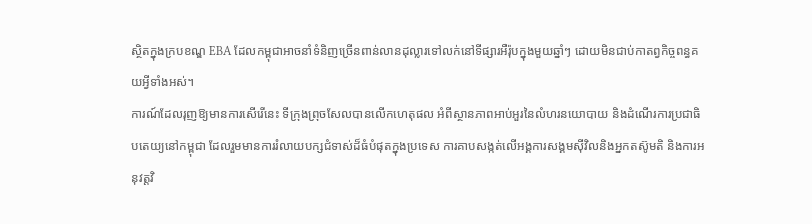ស្ថិតក្នុងក្របខណ្ឌ EBA ដែលកម្ពុជាអាចនាំទំនិញច្រើនពាន់លានដុល្លារទៅលក់នៅទីផ្សារអឺរ៉ុបក្នុងមួយឆ្នាំៗ ដោយមិនជាប់កាតព្វកិច្ចពន្ធគយអ្វីទាំងអស់។
ការណ៍ដែលរុញឱ្យមានការសើរើនេះ ទីក្រុងព្រុចសែលបានលើកហេតុផល អំពីស្ថានភាពអាប់អួរនៃលំហរនយោបាយ និងដំណើរការប្រជាធិបតេយ្យនៅកម្ពុជា ដែលរួមមានការរំលាយបក្សជំទាស់ដ៏ធំបំផុតក្នុងប្រទេស ការគាបសង្កត់លើអង្គការសង្គមស៊ីវិលនិងអ្នកតស៊ូមតិ និងការអនុវត្តវិ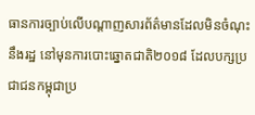ធានការច្បាប់លើបណ្ដាញសារព័ត៌មានដែលមិនចំណុះនឹងរដ្ឋ នៅមុនការបោះឆ្នោតជាតិ២០១៨ ដែលបក្សប្រជាជនកម្ពុជាប្រ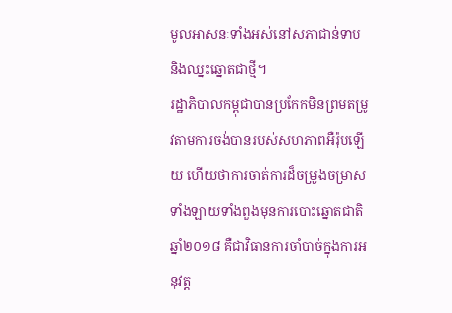មូលអាសនៈទាំងអស់នៅសភាជាន់ទាប និងឈ្នះឆ្នោតជាថ្មី។
រដ្ឋាភិបាលកម្ពុជាបានប្រកែកមិនព្រមតម្រូវតាមការចង់បានរបស់សហភាពអឺរ៉ុបឡើយ ហើយថាការចាត់ការដ៏ចម្រូងចម្រាសទាំងឡាយទាំងពួងមុនការបោះឆ្នោតជាតិឆ្នាំ២០១៨ គឺជាវិធានការចាំបាច់ក្នុងការអនុវត្ត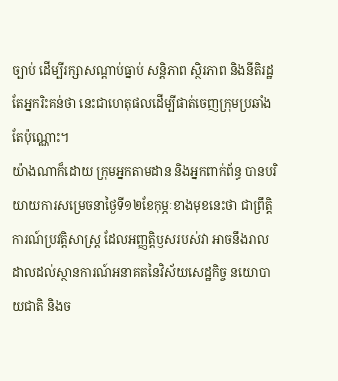ច្បាប់ ដើម្បីរក្សាសណ្ដាប់ធ្នាប់ សន្តិភាព ស្ថិរភាព និងនីតិរដ្ឋ តែអ្នករិះគន់ថា នេះជាហេតុផលដើម្បីផាត់ចេញក្រុមប្រឆាំងតែប៉ុណ្ណោះ។
យ៉ាងណាក៏ដោយ ក្រុមអ្នកតាមដាន និងអ្នកពាក់ព័ន្ធ បានបរិយាយការសម្រេចនាថ្ងៃទី១២ខែកុម្ភៈខាងមុខនេះថា ជាព្រឹត្តិការណ៍ប្រវត្តិសាស្ត្រ ដែលអញ្ញត្តិឫសរបស់វា អាចនឹងរាលដាលដល់ស្ថានការណ៍អនាគតនៃវិស័យសេដ្ឋកិច្ច នយោបាយជាតិ និងច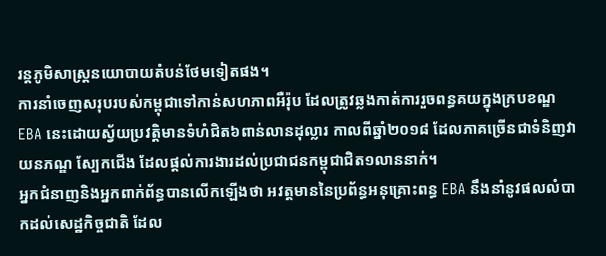រន្តភូមិសាស្ត្រនយោបាយតំបន់ថែមទៀតផង។
ការនាំចេញសរុបរបស់កម្ពុជាទៅកាន់សហភាពអឺរ៉ុប ដែលត្រូវឆ្លងកាត់ការរួចពន្ធគយក្នុងក្របខណ្ឌ EBA នេះដោយស្វ័យប្រវត្តិមានទំហំជិត៦ពាន់លានដុល្លារ កាលពីឆ្នាំ២០១៨ ដែលភាគច្រើនជាទំនិញវាយនភណ្ឌ ស្បែកជើង ដែលផ្ដល់ការងារដល់ប្រជាជនកម្ពុជាជិត១លាននាក់។
អ្នកជំនាញនិងអ្នកពាក់ព័ន្ធបានលើកឡើងថា អវត្តមាននៃប្រព័ន្ធអនុគ្រោះពន្ធ EBA នឹងនាំនូវផលលំបាកដល់សេដ្ឋកិច្ចជាតិ ដែល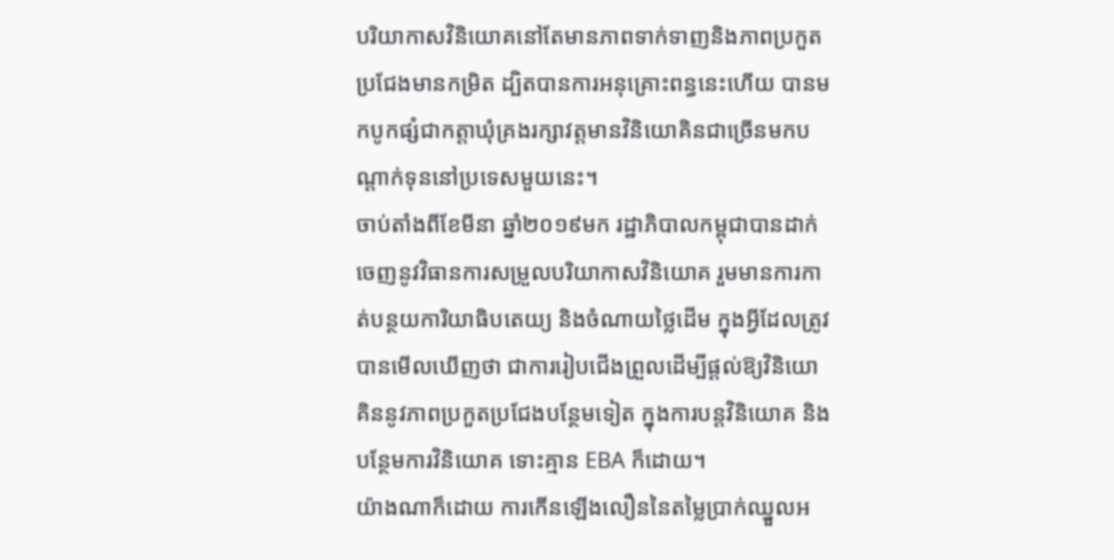បរិយាកាសវិនិយោគនៅតែមានភាពទាក់ទាញនិងភាពប្រកួតប្រជែងមានកម្រិត ដ្បិតបានការអនុគ្រោះពន្ធនេះហើយ បានមកបូកផ្សំជាកត្តាឃុំគ្រងរក្សាវត្តមានវិនិយោគិនជាច្រើនមកបណ្ដាក់ទុននៅប្រទេសមួយនេះ។
ចាប់តាំងពីខែមីនា ឆ្នាំ២០១៩មក រដ្ឋាភិបាលកម្ពុជាបានដាក់ចេញនូវវិធានការសម្រួលបរិយាកាសវិនិយោគ រួមមានការកាត់បន្ថយការិយាធិបតេយ្យ និងចំណាយថ្លៃដើម ក្នុងអ្វីដែលត្រូវបានមើលឃើញថា ជាការរៀបជើងព្រួលដើម្បីផ្ដល់ឱ្យវិនិយោគិននូវភាពប្រកួតប្រជែងបន្ថែមទៀត ក្នុងការបន្តវិនិយោគ និងបន្ថែមការវិនិយោគ ទោះគ្មាន EBA ក៏ដោយ។
យ៉ាងណាក៏ដោយ ការកើនឡើងលឿននៃតម្លៃប្រាក់ឈ្នួលអ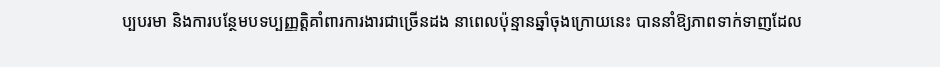ប្បបរមា និងការបន្ថែមបទប្បញ្ញត្តិគាំពារការងារជាច្រើនដង នាពេលប៉ុន្មានឆ្នាំចុងក្រោយនេះ បាននាំឱ្យភាពទាក់ទាញដែល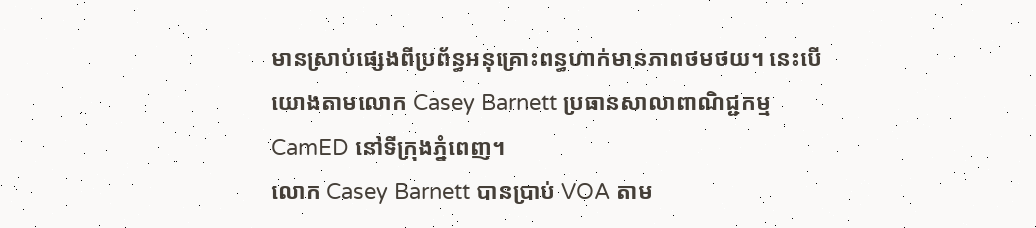មានស្រាប់ផ្សេងពីប្រព័ន្ធអនុគ្រោះពន្ធហាក់មានភាពថមថយ។ នេះបើយោងតាមលោក Casey Barnett ប្រធានសាលាពាណិជ្ជកម្ម CamED នៅទីក្រុងភ្នំពេញ។
លោក Casey Barnett បានប្រាប់ VOA តាម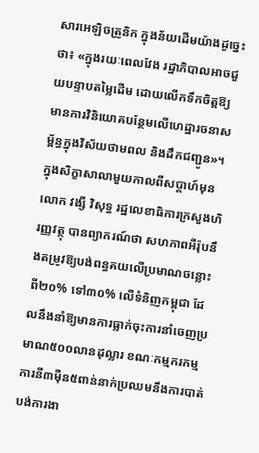សារអេឡិចត្រូនិក ក្នុងន័យដើមយ៉ាងដូច្នេះថា៖ «ក្នុងរយៈពេលវែង រដ្ឋាភិបាលអាចជួយបន្ទាបតម្លៃដើម ដោយលើកទឹកចិត្តឱ្យមានការវិនិយោគបន្ថែមលើហេដ្ឋារចនាសម្ព័ន្ធក្នុងវិស័យថាមពល និងដឹកជញ្ជូន»។
ក្នុងសិក្ខាសាលាមួយកាលពីសប្ដាហ៍មុន លោក វង្សី វិសុទ្ធ រដ្ឋលេខាធិការក្រសួងហិរញ្ញវត្ថុ បានព្យាករណ៍ថា សហភាពអឺរ៉ុបនឹងតម្រូវឱ្យបង់ពន្ធគយលើប្រមាណចន្លោះពី២០% ទៅ៣០% លើទំនិញកម្ពុជា ដែលនឹងនាំឱ្យមានការធ្លាក់ចុះការនាំចេញប្រមាណ៥០០លានដុល្លារ ខណៈកម្មករកម្មការនី៣ម៉ឺន៥ពាន់នាក់ប្រឈមនឹងការបាត់បង់ការងា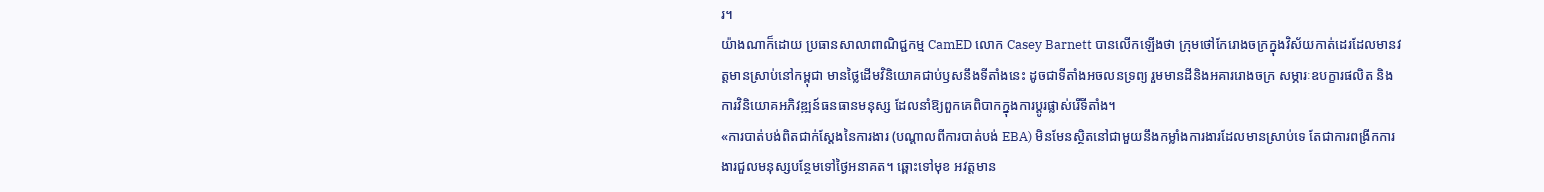រ។
យ៉ាងណាក៏ដោយ ប្រធានសាលាពាណិជ្ជកម្ម CamED លោក Casey Barnett បានលើកឡើងថា ក្រុមថៅកែរោងចក្រក្នុងវិស័យកាត់ដេរដែលមានវត្តមានស្រាប់នៅកម្ពុជា មានថ្លៃដើមវិនិយោគជាប់ឫសនឹងទីតាំងនេះ ដូចជាទីតាំងអចលនទ្រព្យ រួមមានដីនិងអគាររោងចក្រ សម្ភារៈឧបក្ខារផលិត និងការវិនិយោគអភិវឌ្ឍន៍ធនធានមនុស្ស ដែលនាំឱ្យពួកគេពិបាកក្នុងការប្ដូរផ្លាស់រើទីតាំង។
«ការបាត់បង់ពិតជាក់ស្ដែងនៃការងារ (បណ្ដាលពីការបាត់បង់ EBA) មិនមែនស្ថិតនៅជាមួយនឹងកម្លាំងការងារដែលមានស្រាប់ទេ តែជាការពង្រីកការងារជួលមនុស្សបន្ថែមទៅថ្ងៃអនាគត។ ឆ្ពោះទៅមុខ អវត្តមាន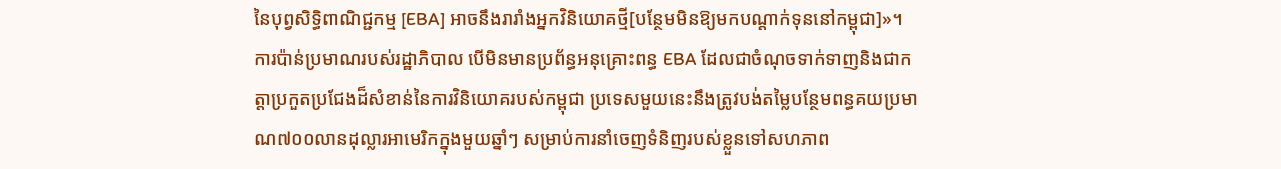នៃបុព្វសិទ្ធិពាណិជ្ជកម្ម [EBA] អាចនឹងរារាំងអ្នកវិនិយោគថ្មី[បន្ថែមមិនឱ្យមកបណ្ដាក់ទុននៅកម្ពុជា]»។
ការប៉ាន់ប្រមាណរបស់រដ្ឋាភិបាល បើមិនមានប្រព័ន្ធអនុគ្រោះពន្ធ EBA ដែលជាចំណុចទាក់ទាញនិងជាកត្តាប្រកួតប្រជែងដ៏សំខាន់នៃការវិនិយោគរបស់កម្ពុជា ប្រទេសមួយនេះនឹងត្រូវបង់តម្លៃបន្ថែមពន្ធគយប្រមាណ៧០០លានដុល្លារអាមេរិកក្នុងមួយឆ្នាំៗ សម្រាប់ការនាំចេញទំនិញរបស់ខ្លួនទៅសហភាព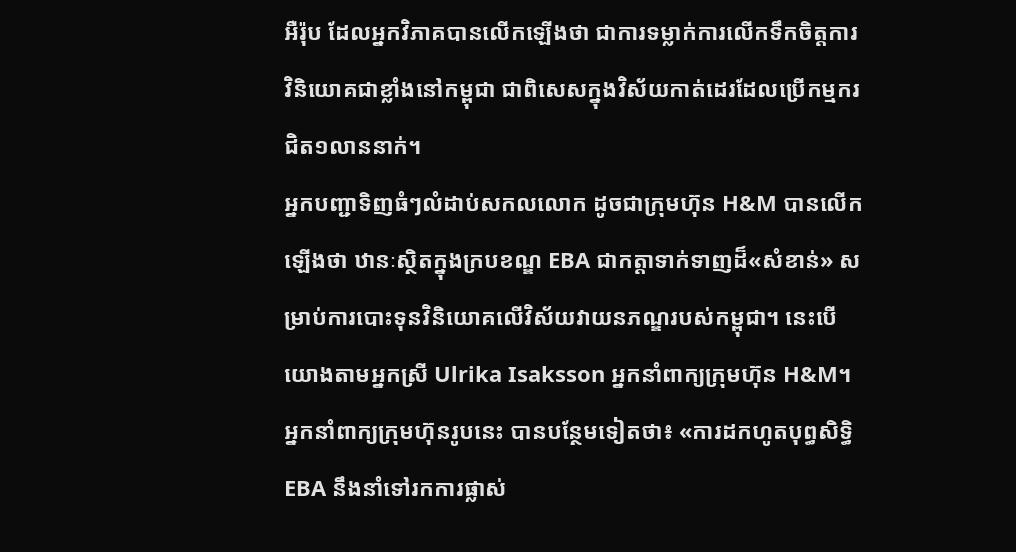អឺរ៉ុប ដែលអ្នកវិភាគបានលើកឡើងថា ជាការទម្លាក់ការលើកទឹកចិត្តការវិនិយោគជាខ្លាំងនៅកម្ពុជា ជាពិសេសក្នុងវិស័យកាត់ដេរដែលប្រើកម្មករជិត១លាននាក់។
អ្នកបញ្ជាទិញធំៗលំដាប់សកលលោក ដូចជាក្រុមហ៊ុន H&M បានលើកឡើងថា ឋានៈស្ថិតក្នុងក្របខណ្ឌ EBA ជាកត្តាទាក់ទាញដ៏«សំខាន់» សម្រាប់ការបោះទុនវិនិយោគលើវិស័យវាយនភណ្ឌរបស់កម្ពុជា។ នេះបើយោងតាមអ្នកស្រី Ulrika Isaksson អ្នកនាំពាក្យក្រុមហ៊ុន H&M។
អ្នកនាំពាក្យក្រុមហ៊ុនរូបនេះ បានបន្ថែមទៀតថា៖ «ការដកហូតបុព្ធសិទ្ធិ EBA នឹងនាំទៅរកការផ្លាស់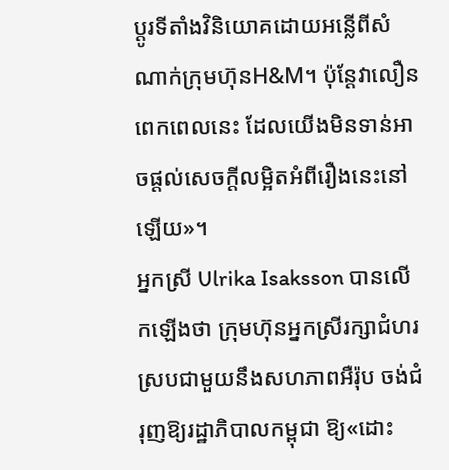ប្តូរទីតាំងវិនិយោគដោយអន្លើពីសំណាក់ក្រុមហ៊ុនH&M។ ប៉ុន្តែវាលឿនពេកពេលនេះ ដែលយើងមិនទាន់អាចផ្តល់សេចក្តីលម្អិតអំពីរឿងនេះនៅឡើយ»។
អ្នកស្រី Ulrika Isaksson បានលើកឡើងថា ក្រុមហ៊ុនអ្នកស្រីរក្សាជំហរស្របជាមួយនឹងសហភាពអឺរ៉ុប ចង់ជំរុញឱ្យរដ្ឋាភិបាលកម្ពុជា ឱ្យ«ដោះ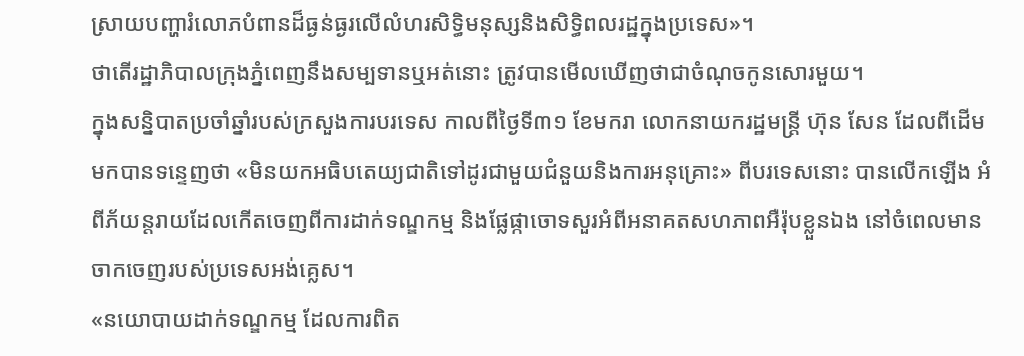ស្រាយបញ្ហារំលោភបំពានដ៏ធ្ងន់ធ្ងរលើលំហរសិទ្ធិមនុស្សនិងសិទ្ធិពលរដ្ឋក្នុងប្រទេស»។
ថាតើរដ្ឋាភិបាលក្រុងភ្នំពេញនឹងសម្បទានឬអត់នោះ ត្រូវបានមើលឃើញថាជាចំណុចកូនសោរមួយ។
ក្នុងសន្និបាតប្រចាំឆ្នាំរបស់ក្រសួងការបរទេស កាលពីថ្ងៃទី៣១ ខែមករា លោកនាយករដ្ឋមន្ត្រី ហ៊ុន សែន ដែលពីដើមមកបានទន្ទេញថា «មិនយកអធិបតេយ្យជាតិទៅដូរជាមួយជំនួយនិងការអនុគ្រោះ» ពីបរទេសនោះ បានលើកឡើង អំពីភ័យន្តរាយដែលកើតចេញពីការដាក់ទណ្ឌកម្ម និងផ្លែផ្កាចោទសួរអំពីអនាគតសហភាពអឺរ៉ុបខ្លួនឯង នៅចំពេលមានចាកចេញរបស់ប្រទេសអង់គ្លេស។
«នយោបាយដាក់ទណ្ឌកម្ម ដែលការពិត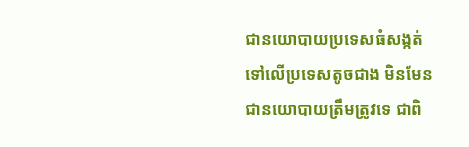ជានយោបាយប្រទេសធំសង្កត់ទៅលើប្រទេសតូចជាង មិនមែនជានយោបាយត្រឹមត្រូវទេ ជាពិ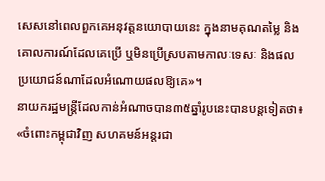សេសនៅពេលពួកគេអនុវត្តនយោបាយនេះ ក្នុងនាមគុណតម្លៃ និងគោលការណ៍ដែលគេប្រើ ឬមិនប្រើស្របតាមកាលៈទេសៈ និងផលប្រយោជន៍ណាដែលអំណោយផលឱ្យគេ»។
នាយករដ្ឋមន្ត្រីដែលកាន់អំណាចបាន៣៥ឆ្នាំរូបនេះបានបន្តទៀតថា៖ «ចំពោះកម្ពុជាវិញ សហគមន៍អន្តរជា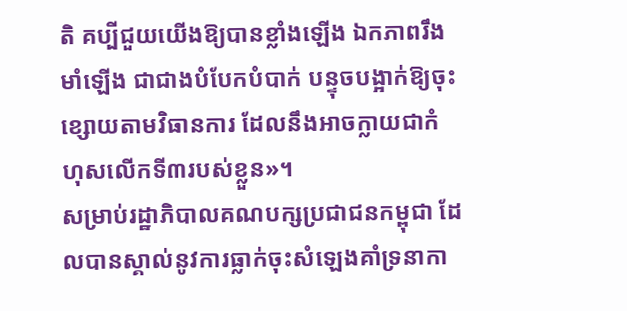តិ គប្បីជួយយើងឱ្យបានខ្លាំងឡើង ឯកភាពរឹងមាំឡើង ជាជាងបំបែកបំបាក់ បន្ទុចបង្អាក់ឱ្យចុះខ្សោយតាមវិធានការ ដែលនឹងអាចក្លាយជាកំហុសលើកទី៣របស់ខ្លួន»។
សម្រាប់រដ្ឋាភិបាលគណបក្សប្រជាជនកម្ពុជា ដែលបានស្គាល់នូវការធ្លាក់ចុះសំឡេងគាំទ្រនាកា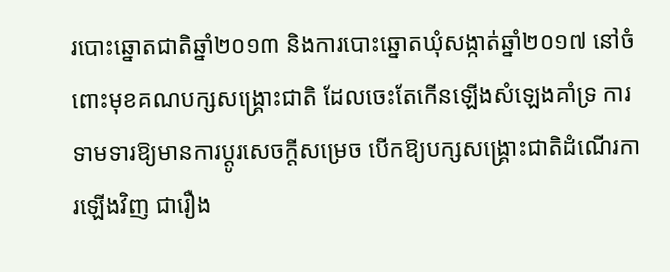របោះឆ្នោតជាតិឆ្នាំ២០១៣ និងការបោះឆ្នោតឃុំសង្កាត់ឆ្នាំ២០១៧ នៅចំពោះមុខគណបក្សសង្គ្រោះជាតិ ដែលចេះតែកើនឡើងសំឡេងគាំទ្រ ការទាមទារឱ្យមានការប្ដូរសេចក្ដីសម្រេច បើកឱ្យបក្សសង្គ្រោះជាតិដំណើរការឡើងវិញ ជារឿង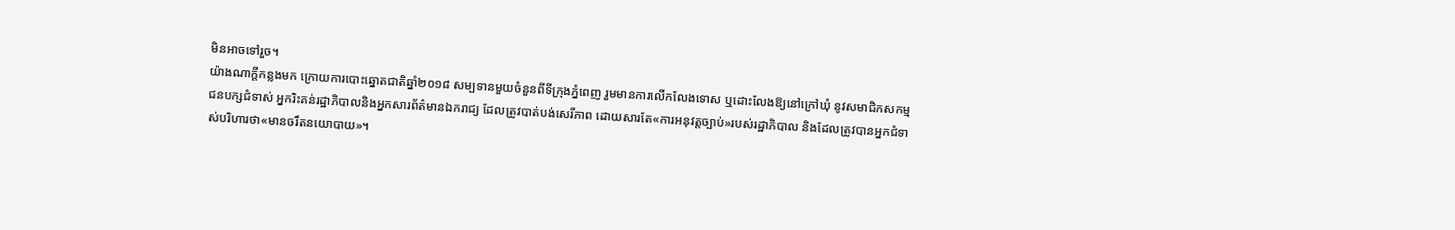មិនអាចទៅរួច។
យ៉ាងណាក្ដីកន្លងមក ក្រោយការបោះឆ្នោតជាតិឆ្នាំ២០១៨ សម្បទានមួយចំនួនពីទីក្រុងភ្នំពេញ រួមមានការលើកលែងទោស ឬដោះលែងឱ្យនៅក្រៅឃុំ នូវសមាជិកសកម្មជនបក្សជំទាស់ អ្នករិះគន់រដ្ឋាភិបាលនិងអ្នកសារព័ត៌មានឯករាជ្យ ដែលត្រូវបាត់បង់សេរីភាព ដោយសារតែ«ការអនុវត្តច្បាប់»របស់រដ្ឋាភិបាល និងដែលត្រូវបានអ្នកជំទាស់បរិហារថា«មានចរឹតនយោបាយ»។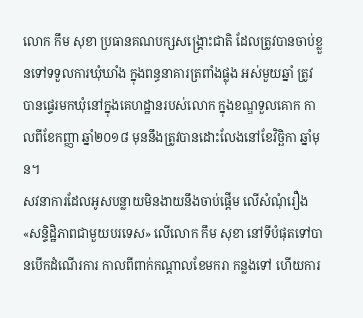លោក កឹម សុខា ប្រធានគណបក្សសង្គ្រោះជាតិ ដែលត្រូវបានចាប់ខ្លួនទៅទទួលការឃុំឃាំង ក្នុងពន្ធនាគារត្រពាំងផ្លុង អស់មួយឆ្នាំ ត្រូវបានផ្ទេរមកឃុំនៅក្នុងគេហដ្ឋានរបស់លោក ក្នុងខណ្ឌទួលគោក កាលពីខែកញ្ញា ឆ្នាំ២០១៨ មុននឹងត្រូវបានដោះលែងនៅខែវិច្ឆិកា ឆ្នាំមុន។
សវនាការដែលអូសបន្លាយមិនងាយនឹងចាប់ផ្ដើម លើសំណុំរឿង«សន្ទិដ្ឋិភាពជាមួយបរទេស» លើលោក កឹម សុខា នៅទីបំផុតទៅបានបើកដំណើរការ កាលពីពាក់កណ្ដាលខែមករា កន្លងទៅ ហើយការ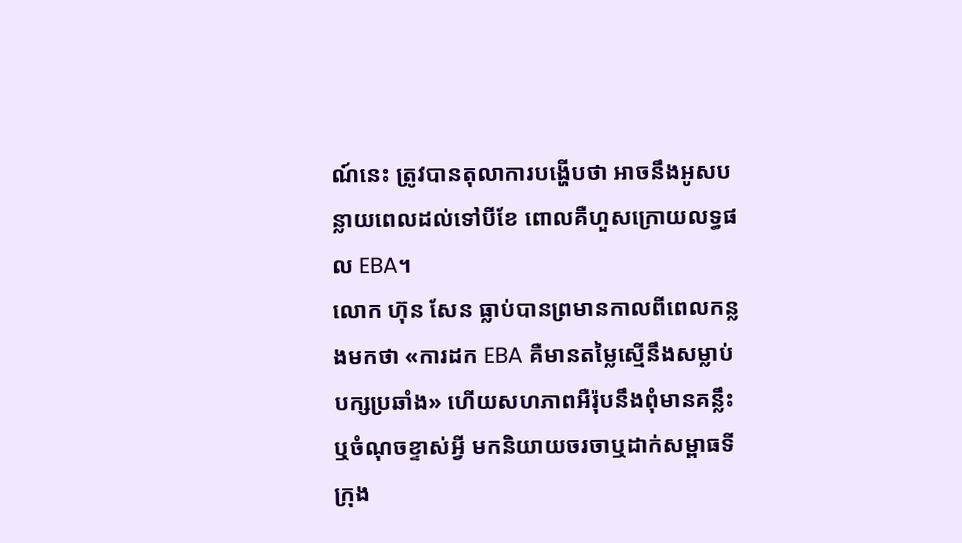ណ៍នេះ ត្រូវបានតុលាការបង្ហើបថា អាចនឹងអូសបន្លាយពេលដល់ទៅបីខែ ពោលគឺហួសក្រោយលទ្ធផល EBA។
លោក ហ៊ុន សែន ធ្លាប់បានព្រមានកាលពីពេលកន្លងមកថា «ការដក EBA គឺមានតម្លៃស្មើនឹងសម្លាប់បក្សប្រឆាំង» ហើយសហភាពអឺរ៉ុបនឹងពុំមានគន្លឹះឬចំណុចខ្ទាស់អ្វី មកនិយាយចរចាឬដាក់សម្ពាធទីក្រុង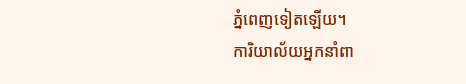ភ្នំពេញទៀតឡើយ។
ការិយាល័យអ្នកនាំពា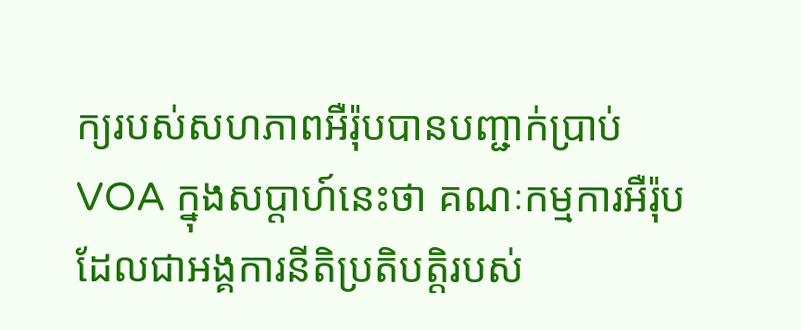ក្យរបស់សហភាពអឺរ៉ុបបានបញ្ជាក់ប្រាប់ VOA ក្នុងសប្ដាហ៍នេះថា គណៈកម្មការអឺរ៉ុប ដែលជាអង្គការនីតិប្រតិបត្តិរបស់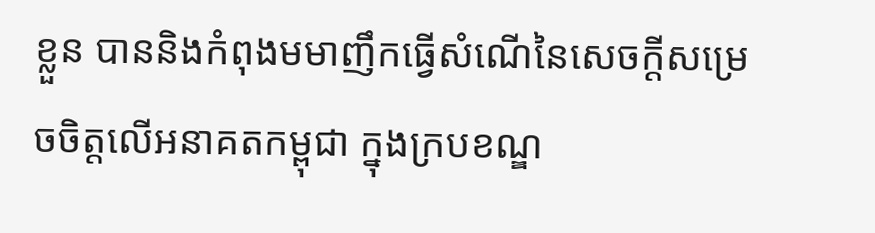ខ្លួន បាននិងកំពុងមមាញឹកធ្វើសំណើនៃសេចក្ដីសម្រេចចិត្តលើអនាគតកម្ពុជា ក្នុងក្របខណ្ឌ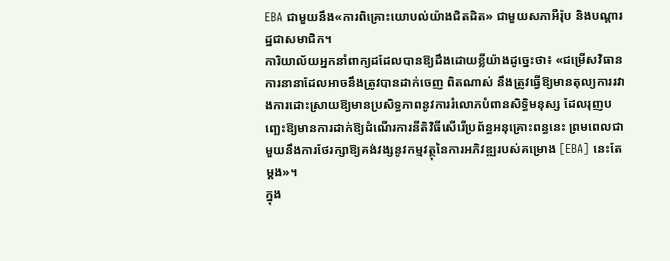EBA ជាមួយនឹង«ការពិគ្រោះយោបល់យ៉ាងជិតដិត» ជាមួយសភាអឺរ៉ុប និងបណ្ដារដ្ឋជាសមាជិក។
ការិយាល័យអ្នកនាំពាក្យដដែលបានឱ្យដឹងដោយខ្លីយ៉ាងដូច្នេះថា៖ «ជម្រើសវិធានការនានាដែលអាចនឹងត្រូវបានដាក់ចេញ ពិតណាស់ នឹងត្រូវធ្វើឱ្យមានតុល្យការរវាងការដោះស្រាយឱ្យមានប្រសិទ្ធភាពនូវការរំលោភបំពានសិទ្ធិមនុស្ស ដែលរុញបញ្ឆេះឱ្យមានការដាក់ឱ្យដំណើរការនីតិវិធីសើរើប្រព័ន្ធអនុគ្រោះពន្ធនេះ ព្រមពេលជាមួយនឹងការថែរក្សាឱ្យគង់វង្សនូវកម្មវត្ថុនៃការអភិវឌ្ឍរបស់គម្រោង [EBA] នេះតែម្ដង»។
ក្នុង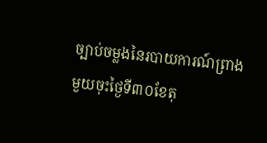ច្បាប់ចម្លងនៃរបាយការណ៍ព្រាងមួយចុះថ្ងៃទី៣០ខែតុ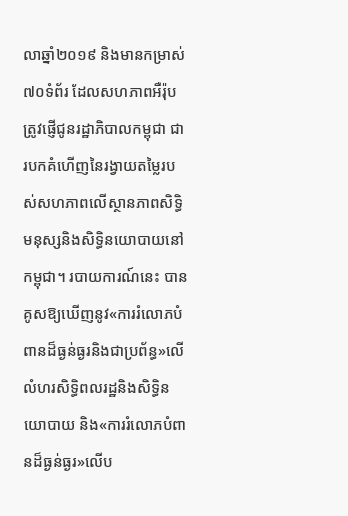លាឆ្នាំ២០១៩ និងមានកម្រាស់៧០ទំព័រ ដែលសហភាពអឺរ៉ុបត្រូវផ្ញើជូនរដ្ឋាភិបាលកម្ពុជា ជារបកគំហើញនៃរង្វាយតម្លៃរបស់សហភាពលើស្ថានភាពសិទ្ធិមនុស្សនិងសិទ្ធិនយោបាយនៅកម្ពុជា។ របាយការណ៍នេះ បានគូសឱ្យឃើញនូវ«ការរំលោភបំពានដ៏ធ្ងន់ធ្ងរនិងជាប្រព័ន្ធ»លើលំហរសិទ្ធិពលរដ្ឋនិងសិទ្ធិនយោបាយ និង«ការរំលោភបំពានដ៏ធ្ងន់ធ្ងរ»លើប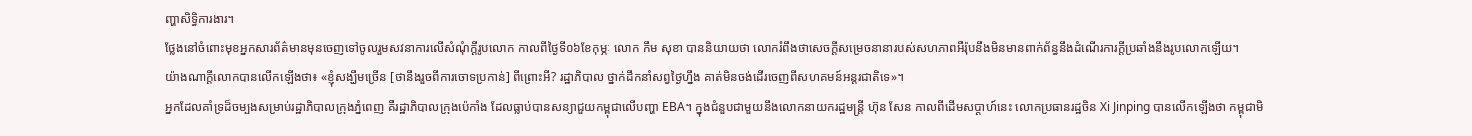ញ្ហាសិទ្ធិការងារ។
ថ្លែងនៅចំពោះមុខអ្នកសារព័ត៌មានមុនចេញទៅចូលរួមសវនាការលើសំណុំក្ដីរូបលោក កាលពីថ្ងៃទី០៦ខែកុម្ភៈ លោក កឹម សុខា បាននិយាយថា លោករំពឹងថាសេចក្ដីសម្រេចនានារបស់សហភាពអឺរ៉ុបនឹងមិនមានពាក់ព័ន្ធនឹងដំណើរការក្ដីប្រឆាំងនឹងរូបលោកឡើយ។
យ៉ាងណាក្ដីលោកបានលើកឡើងថា៖ «ខ្ញុំសង្ឃឹមច្រើន [ថានឹងរួចពីការចោទប្រកាន់] ពីព្រោះអី? រដ្ឋាភិបាល ថ្នាក់ដឹកនាំសព្វថ្ងៃហ្នឹង គាត់មិនចង់ដើរចេញពីសហគមន៍អន្តរជាតិទេ»។
អ្នកដែលគាំទ្រដ៏ចម្បងសម្រាប់រដ្ឋាភិបាលក្រុងភ្នំពេញ គឺរដ្ឋាភិបាលក្រុងប៉េកាំង ដែលធ្លាប់បានសន្យាជួយកម្ពុជាលើបញ្ហា EBA។ ក្នុងជំនួបជាមួយនឹងលោកនាយករដ្ឋមន្ត្រី ហ៊ុន សែន កាលពីដើមសប្ដាហ៍នេះ លោកប្រធានរដ្ឋចិន Xi Jinping បានលើកឡើងថា កម្ពុជាមិ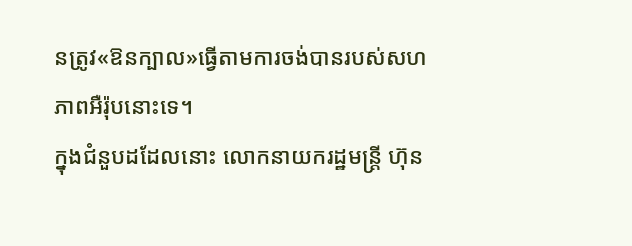នត្រូវ«ឱនក្បាល»ធ្វើតាមការចង់បានរបស់សហភាពអឺរ៉ុបនោះទេ។
ក្នុងជំនួបដដែលនោះ លោកនាយករដ្ឋមន្ត្រី ហ៊ុន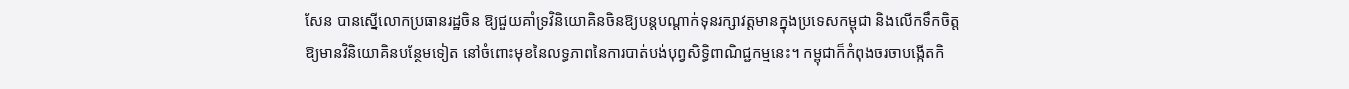សែន បានស្នើលោកប្រធានរដ្ឋចិន ឱ្យជួយគាំទ្រវិនិយោគិនចិនឱ្យបន្តបណ្ដាក់ទុនរក្សាវត្តមានក្នុងប្រទេសកម្ពុជា និងលើកទឹកចិត្តឱ្យមានវិនិយោគិនបន្ថែមទៀត នៅចំពោះមុខនៃលទ្ធភាពនៃការបាត់បង់បុព្វសិទ្ធិពាណិជ្ជកម្មនេះ។ កម្ពុជាក៏កំពុងចរចាបង្កើតកិ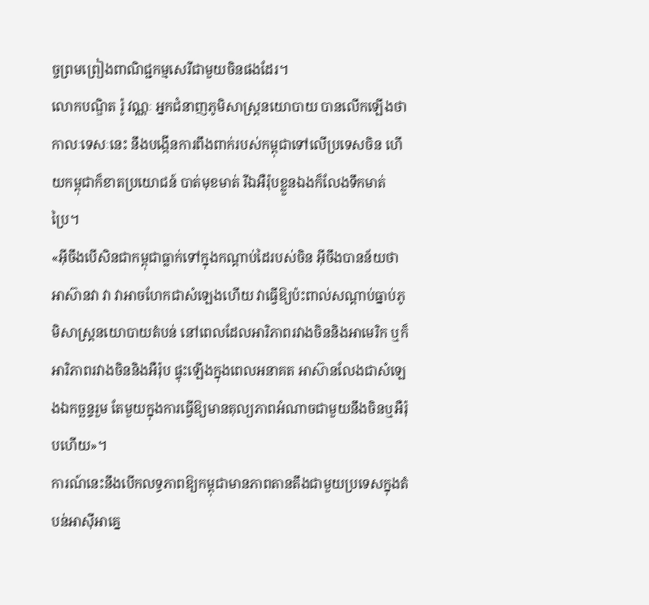ច្ចព្រមព្រៀងពាណិជ្ជកម្មសេរីជាមួយចិនផងដែរ។
លោកបណ្ឌិត រ៉ូ វណ្ណៈ អ្នកជំនាញភូមិសាស្ត្រនយោបាយ បានលើកឡើងថាកាលៈទេសៈនេះ នឹងបង្កើនការពឹងពាក់របស់កម្ពុជាទៅលើប្រទេសចិន ហើយកម្ពុជាក៏ខាតប្រយោជន៍ បាត់មុខមាត់ រីឯអឺរ៉ុបខ្លួនឯងក៏លែងទឹកមាត់ប្រៃ។
«អ៊ីចឹងបើសិនជាកម្ពុជាធ្លាក់ទៅក្នុងកណ្ដាប់ដៃរបស់ចិន អ៊ីចឹងបានន័យថា អាស៊ានវា វា វាអាចហែកជាសំឡេងហើយ វាធ្វើឱ្យប៉ះពាល់សណ្ដាប់ធ្នាប់ភូមិសាស្ត្រនយោបាយតំបន់ នៅពេលដែលអារិភាពរវាងចិននិងអាមេរិក ឬក៏អារិភាពរវាងចិននិងអឺរ៉ុប ផ្ទុះឡើងក្នុងពេលអនាគត អាស៊ានលែងជាសំឡេងឯកច្ឆន្ទរួម តែមួយក្នុងការធ្វើឱ្យមានតុល្យភាពអំណាចជាមួយនឹងចិនឬអឺរ៉ុបហើយ»។
ការណ៍នេះនឹងបើកលទ្ធភាពឱ្យកម្ពុជាមានភាពតានតឹងជាមួយប្រទេសក្នុងតំបន់អាស៊ីអាគ្នេ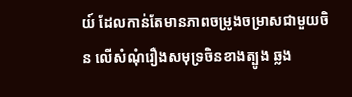យ៍ ដែលកាន់តែមានភាពចម្រូងចម្រាសជាមួយចិន លើសំណុំរឿងសមុទ្រចិនខាងត្បូង ឆ្លង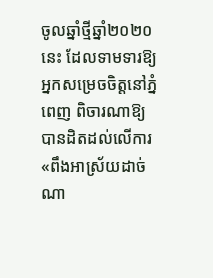ចូលឆ្នាំថ្មីឆ្នាំ២០២០នេះ ដែលទាមទារឱ្យអ្នកសម្រេចចិត្តនៅភ្នំពេញ ពិចារណាឱ្យបានដិតដល់លើការ«ពឹងអាស្រ័យដាច់ណា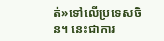ត់»ទៅលើប្រទេសចិន។ នេះជាការ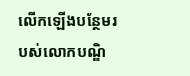លើកឡើងបន្ថែមរបស់លោកបណ្ឌិ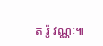ត រ៉ូ វណ្ណៈ៕